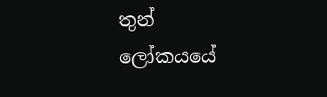තුන් ලෝකයයේ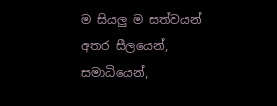ම සියලු ම සත්වයන් අතර සීලයෙන්, සමාධියෙන්,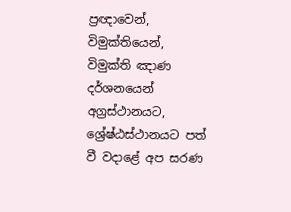ප්‍රඥාවෙන්, විමුක්තියෙන්, විමුක්ති ඤාණ දර්ශනයෙන් අග්‍රස්ථානයට, ශ්‍රේෂ්ඨස්ථානයට පත් වී වදාළේ අප සරණ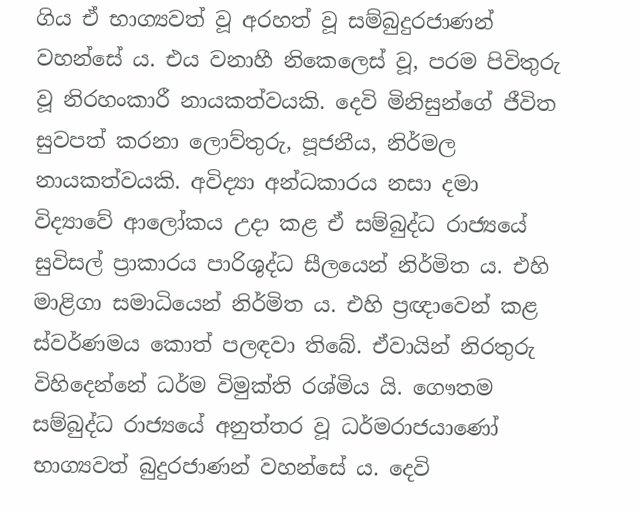ගිය ඒ භාග්‍යවත් වූ අරහත් වූ සම්බුදුරජාණන් වහන්සේ ය. එය වනාහී නිකෙලෙස් වූ, පරම පිවිතුරු වූ නිරහංකාරී නායකත්වයකි. දෙවි මිනිසුන්ගේ ජීවිත සුවපත් කරනා ලොව්තුරු, පූජනීය, නිර්මල නායකත්වයකි. අවිද්‍යා අන්ධකාරය නසා දමා විද්‍යාවේ ආලෝකය උදා කළ ඒ සම්බුද්ධ රාජ්‍යයේ සුවිසල් ප්‍රාකාරය පාරිශුද්ධ සීලයෙන් නිර්මිත ය. එහි මාළිගා සමාධියෙන් නිර්මිත ය. එහි ප්‍රඥාවෙන් කළ ස්වර්ණමය කොත් පලඳවා තිබේ. ඒවායින් නිරතුරු විහිදෙන්නේ ධර්ම විමුක්ති රශ්මිය යි. ගෞතම සම්බුද්ධ රාජ්‍යයේ අනුත්තර වූ ධර්මරාජයාණෝ භාග්‍යවත් බුදුරජාණන් වහන්සේ ය. දෙවි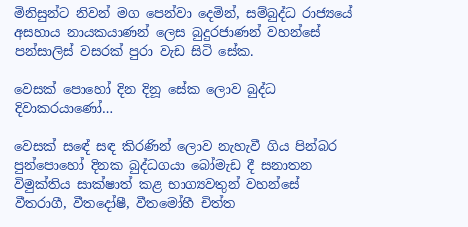මිනිසුන්ට නිවන් මග පෙන්වා දෙමින්, සම්බුද්ධ රාජ්‍යයේ අසහාය නායකයාණන් ලෙස බුදුරජාණන් වහන්සේ පන්සාලිස් වසරක් පුරා වැඩ සිටි සේක.

වෙසක් පොහෝ දින දිනූ සේක ලොව බුද්ධ දිවාකරයාණෝ…

වෙසක් සඳේ සඳ කිරණින් ලොව නැහැවී ගිය පින්බර පුන්පොහෝ දිනක බුද්ධගයා බෝමැඩ දී සනාතන විමුක්තිය සාක්ෂාත් කළ භාග්‍යවතුන් වහන්සේ වීතරාගී, වීතදෝෂී, වීතමෝහී චිත්ත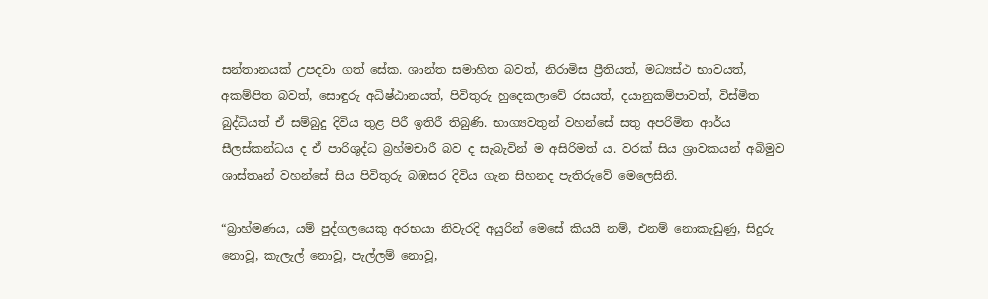සන්තානයක් උපදවා ගත් සේක. ශාන්ත සමාහිත බවත්, නිරාමිස ප්‍රීතියත්, මධ්‍යස්ථ භාවයත්, අකම්පිත බවත්, සොඳුරු අධිෂ්ඨානයත්, පිවිතුරු හුදෙකලාවේ රසයත්, දයානුකම්පාවත්, විස්මිත බුද්ධියත් ඒ සම්බුදු දිවිය තුළ පිරී ඉතිරී තිබුණි. භාග්‍යවතුන් වහන්සේ සතු අපරිමිත ආර්ය සීලස්කන්ධය ද ඒ පාරිශුද්ධ බ්‍රහ්මචාරී බව ද සැබැවින් ම අසිරිමත් ය. වරක් සිය ශ්‍රාවකයන් අබිමුව ශාස්තෘන් වහන්සේ සිය පිවිතුරු බඹසර දිවිය ගැන සිහනද පැතිරුවේ මෙලෙසිනි.

“බ්‍රාහ්මණය, යම් පුද්ගලයෙකු අරභයා නිවැරදි අයුරින් මෙසේ කියයි නම්, එනම් නොකැඩුණු, සිදුරු නොවූ, කැලැල් නොවූ, පැල්ලම් නොවූ,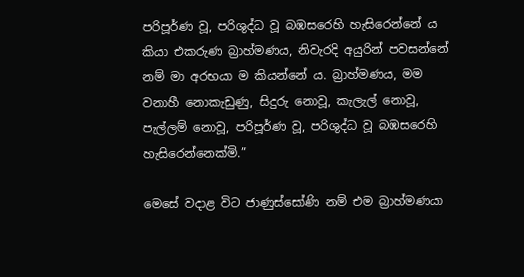පරිපූර්ණ වූ, පරිශුද්ධ වූ බඹසරෙහි හැසිරෙන්නේ ය කියා එකරුණ බ්‍රාහ්මණය, නිවැරදි අයුරින් පවසන්නේ නම් මා අරභයා ම කියන්නේ ය. බ්‍රාහ්මණය, මම වනාහී නොකැඩුණු, සිදුරු නොවූ, කැලැල් නොවූ, පැල්ලම් නොවූ, පරිපූර්ණ වූ, පරිශුද්ධ වූ බඹසරෙහි හැසිරෙන්නෙක්මි.”

මෙසේ වදාළ විට ජාණුස්සෝණි නම් එම බ්‍රාහ්මණයා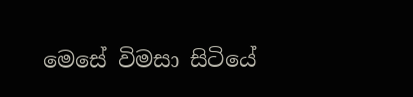මෙසේ විමසා සිටියේ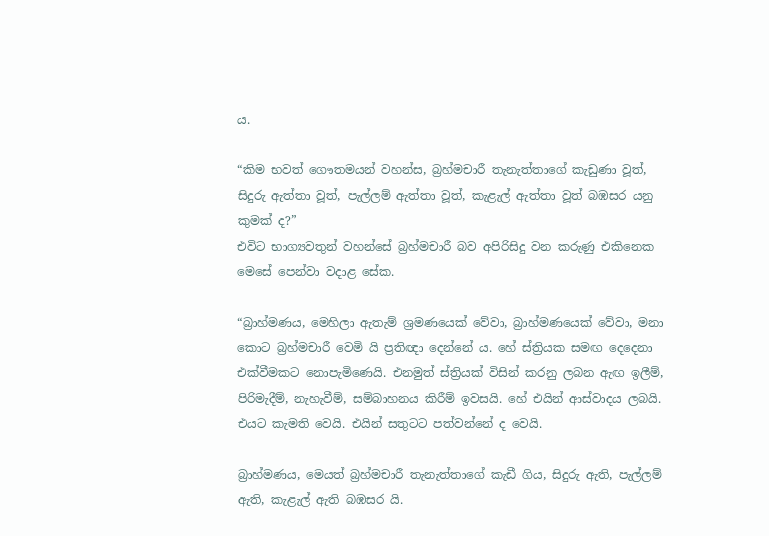ය.

“කිම භවත් ගෞතමයන් වහන්ස, බ්‍රහ්මචාරී තැනැත්තාගේ කැඩුණා වූත්, සිදුරු ඇත්තා වූත්, පැල්ලම් ඇත්තා වූත්, කැළැල් ඇත්තා වූත් බඹසර යනු කුමක් ද?”
එවිට භාග්‍යවතුන් වහන්සේ බ්‍රහ්මචාරී බව අපිරිසිදු වන කරුණු එකිනෙක මෙසේ පෙන්වා වදාළ සේක.

“බ්‍රාහ්මණය, මෙහිලා ඇතැම් ශ්‍රමණයෙක් වේවා, බ්‍රාහ්මණයෙක් වේවා, මනා කොට බ්‍රහ්මචාරී වෙමි යි ප්‍රතිඥා දෙන්නේ ය. හේ ස්ත්‍රියක සමඟ දෙදෙනා එක්වීමකට නොපැමිණෙයි. එනමුත් ස්ත්‍රියක් විසින් කරනු ලබන ඇඟ ඉලීම්, පිරිමැදීම්, නැහැවීම්, සම්බාහනය කිරීම් ඉවසයි. හේ එයින් ආස්වාදය ලබයි. එයට කැමති වෙයි. එයින් සතුටට පත්වන්නේ ද වෙයි.

බ්‍රාහ්මණය, මෙයත් බ්‍රහ්මචාරී තැනැත්තාගේ කැඩී ගිය, සිදුරු ඇති, පැල්ලම් ඇති, කැළැල් ඇති බඹසර යි.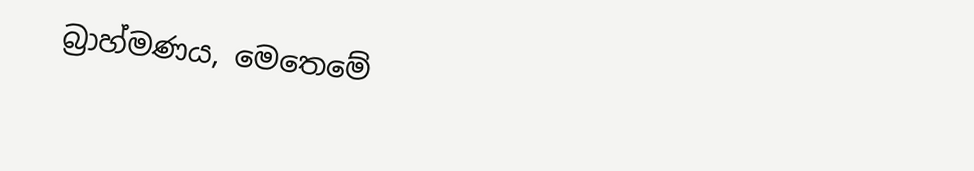බ්‍රාහ්මණය, මෙතෙමේ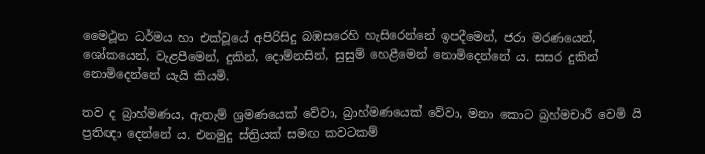මෛථූන ධර්මය හා එක්වූයේ අපිරිසිදු බඹසරෙහි හැසිරෙන්නේ ඉපදීමෙන්, ජරා මරණයෙන්, ශෝකයෙන්, වැළපීමෙන්, දුකින්, දොම්නසින්, සුසුම් හෙළීමෙන් නොමිදෙන්නේ ය. සසර දුකින් නොමිදෙන්නේ යැයි කියමි.

තව ද බ්‍රාහ්මණය, ඇතැම් ශ්‍රමණයෙක් වේවා, බ්‍රාහ්මණයෙක් වේවා, මනා කොට බ්‍රහ්මචාරී වෙමි යි ප්‍රතිඥා දෙන්නේ ය. එනමුදු ස්ත්‍රියක් සමඟ කවටකම්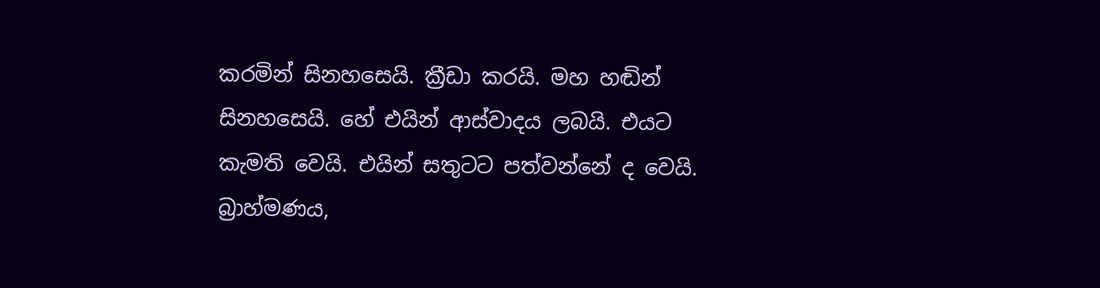කරමින් සිනහසෙයි. ක්‍රීඩා කරයි. මහ හඬින් සිනහසෙයි. හේ එයින් ආස්වාදය ලබයි. එයට කැමති වෙයි. එයින් සතුටට පත්වන්නේ ද වෙයි. බ්‍රාහ්මණය,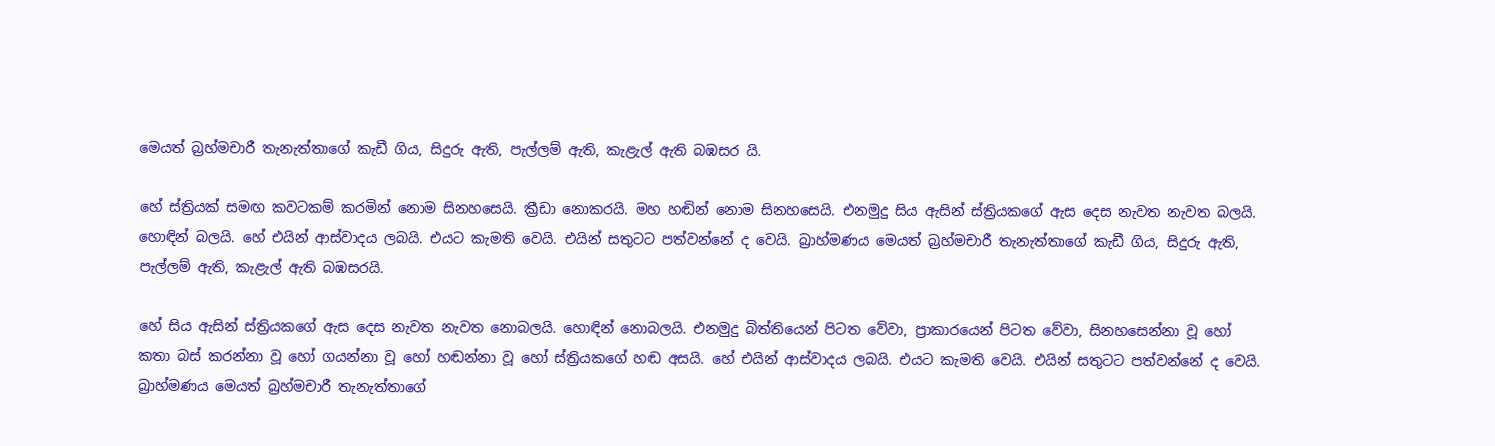මෙයත් බ්‍රහ්මචාරී තැනැත්තාගේ කැඩී ගිය, සිදුරු ඇති, පැල්ලම් ඇති, කැළැල් ඇති බඹසර යි.

හේ ස්ත්‍රියක් සමඟ කවටකම් කරමින් නොම සිනහසෙයි. ක්‍රීඩා නොකරයි. මහ හඬින් නොම සිනහසෙයි. එනමුදු සිය ඇසින් ස්ත්‍රියකගේ ඇස දෙස නැවත නැවත බලයි. හොඳින් බලයි. හේ එයින් ආස්වාදය ලබයි. එයට කැමති වෙයි. එයින් සතුටට පත්වන්නේ ද වෙයි. බ්‍රාහ්මණය මෙයත් බ්‍රහ්මචාරී තැනැත්තාගේ කැඩී ගිය, සිදුරු ඇති, පැල්ලම් ඇති, කැළැල් ඇති බඹසරයි.

හේ සිය ඇසින් ස්ත්‍රියකගේ ඇස දෙස නැවත නැවත නොබලයි. හොඳින් නොබලයි. එනමුදු බිත්තියෙන් පිටත වේවා, ප්‍රාකාරයෙන් පිටත වේවා, සිනහසෙන්නා වූ හෝ කතා බස් කරන්නා වූ හෝ ගයන්නා වූ හෝ හඬන්නා වූ හෝ ස්ත්‍රියකගේ හඬ අසයි. හේ එයින් ආස්වාදය ලබයි. එයට කැමති වෙයි. එයින් සතුටට පත්වන්නේ ද වෙයි. බ්‍රාහ්මණය මෙයත් බ්‍රහ්මචාරී තැනැත්තාගේ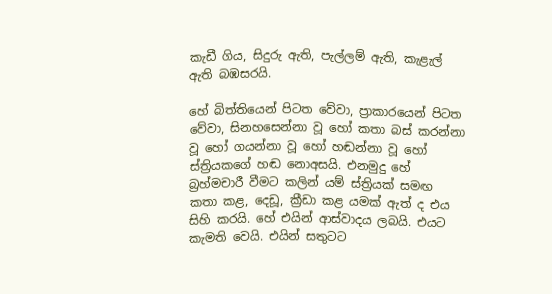කැඩී ගිය, සිදුරු ඇති, පැල්ලම් ඇති, කැළැල් ඇති බඹසරයි.

හේ බිත්තියෙන් පිටත වේවා, ප්‍රාකාරයෙන් පිටත වේවා, සිනහසෙන්නා වූ හෝ කතා බස් කරන්නා වූ හෝ ගයන්නා වූ හෝ හඬන්නා වූ හෝ ස්ත්‍රියකගේ හඬ නොඅසයි. එනමුදු හේ බ්‍රහ්මචාරී වීමට කලින් යම් ස්ත්‍රියක් සමඟ කතා කළ, දෙඩූ, ක්‍රීඩා කළ යමක් ඇත් ද එය සිහි කරයි. හේ එයින් ආස්වාදය ලබයි. එයට කැමති වෙයි. එයින් සතුටට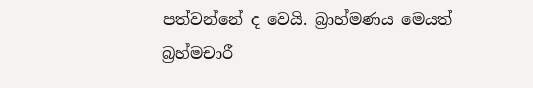පත්වන්නේ ද වෙයි. බ්‍රාහ්මණය මෙයත් බ්‍රහ්මචාරී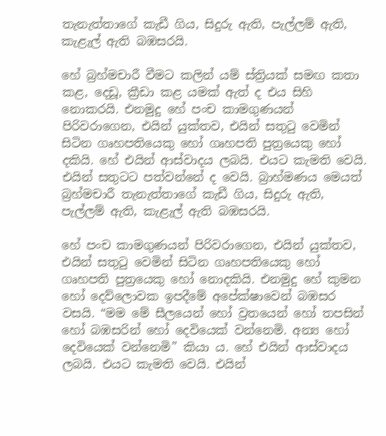තැනැත්තාගේ කැඩී ගිය, සිදුරු ඇති, පැල්ලම් ඇති, කැළැල් ඇති බඹසරයි.

හේ බ්‍රහ්මචාරී වීමට කලින් යම් ස්ත්‍රියක් සමඟ කතා කළ, දෙඩූ, ක්‍රීඩා කළ යමක් ඇත් ද එය සිහි නොකරයි. එනමුදු හේ පංච කාමගුණයන් පිරිවරාගෙන, එයින් යුක්තව, එයින් සතුටු වෙමින් සිටින ගෘහපතියෙකු හෝ ගෘහපති පුත්‍රයෙකු හෝ දකියි. හේ එයින් ආස්වාදය ලබයි. එයට කැමති වෙයි. එයින් සතුටට පත්වන්නේ ද වෙයි. බ්‍රාහ්මණය මෙයත් බ්‍රහ්මචාරී තැනැත්තාගේ කැඩී ගිය, සිදුරු ඇති, පැල්ලම් ඇති, කැළැල් ඇති බඹසරයි.

හේ පංච කාමගුණයන් පිරිවරාගෙන, එයින් යුක්තව, එයින් සතුටු වෙමින් සිටින ගෘහපතියෙකු හෝ ගෘහපති පුත්‍රයෙකු හෝ නොදකියි. එනමුදු හේ කුමන හෝ දෙව්ලොවක ඉපදීමේ අපේක්ෂාවෙන් බඹසර වසයි. “මම මේ සීලයෙන් හෝ ව්‍රතයෙන් හෝ තපසින් හෝ බඹසරින් හෝ දෙවියෙක් වන්නෙමි. අන්‍ය හෝ දෙවියෙක් වන්නෙමි” කියා ය. හේ එයින් ආස්වාදය ලබයි. එයට කැමති වෙයි. එයින්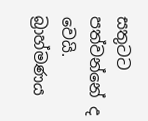සතුටට පත්වන්නේ ද වෙයි. බ්‍රාහ්මණය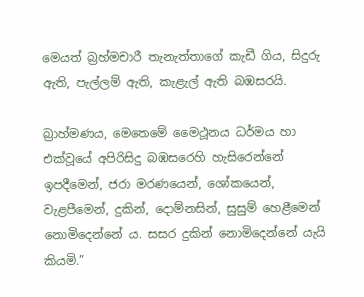මෙයත් බ්‍රහ්මචාරී තැනැත්තාගේ කැඩී ගිය, සිදුරු ඇති, පැල්ලම් ඇති, කැළැල් ඇති බඹසරයි.

බ්‍රාහ්මණය, මෙතෙමේ මෛථූනය ධර්මය හා එක්වූයේ අපිරිසිදු බඹසරෙහි හැසිරෙන්නේ ඉපදීමෙන්, ජරා මරණයෙන්, ශෝකයෙන්, වැළපීමෙන්, දුකින්, දොම්නසින්, සුසුම් හෙළීමෙන් නොමිදෙන්නේ ය. සසර දුකින් නොමිදෙන්නේ යැයි කියමි.”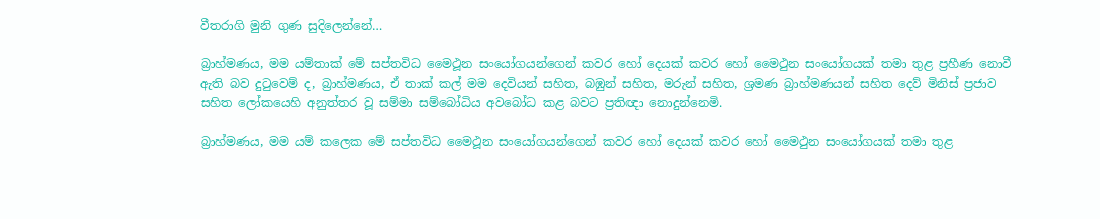වීතරාගි මුනි ගුණ සුදිලෙන්නේ…

බ්‍රාහ්මණය, මම යම්තාක් මේ සප්තවිධ මෛථූන සංයෝගයන්ගෙන් කවර හෝ දෙයක් කවර හෝ මෛථුන සංයෝගයක් තමා තුළ ප්‍රහීණ නොවී ඇති බව දුටුවෙම් ද, බ්‍රාහ්මණය, ඒ තාක් කල් මම දෙවියන් සහිත, බඹුන් සහිත, මරුන් සහිත, ශ්‍රමණ බ්‍රාහ්මණයන් සහිත දෙව් මිනිස් ප්‍රජාව සහිත ලෝකයෙහි අනුත්තර වූ සම්මා සම්බෝධිය අවබෝධ කළ බවට ප්‍රතිඥා නොදුන්නෙමි.

බ්‍රාහ්මණය, මම යම් කලෙක මේ සප්තවිධ මෛථූන සංයෝගයන්ගෙන් කවර හෝ දෙයක් කවර හෝ මෛථුන සංයෝගයක් තමා තුළ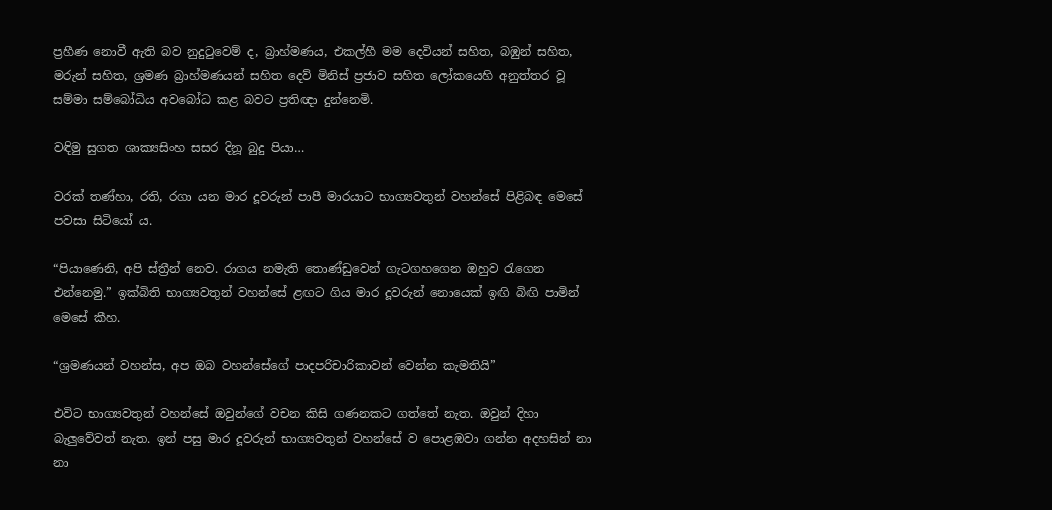ප්‍රහීණ නොවී ඇති බව නුදුටුවෙම් ද, බ්‍රාහ්මණය, එකල්හී මම දෙවියන් සහිත, බඹුන් සහිත, මරුන් සහිත, ශ්‍රමණ බ්‍රාහ්මණයන් සහිත දෙව් මිනිස් ප්‍රජාව සහිත ලෝකයෙහි අනුත්තර වූ සම්මා සම්බෝධිය අවබෝධ කළ බවට ප්‍රතිඥා දුන්නෙමි.

වඳිමු සුගත ශාක්‍යසිංහ සසර දිනූ බුදු පියා…

වරක් තණ්හා, රති, රගා යන මාර දූවරුන් පාපී මාරයාට භාග්‍යවතුන් වහන්සේ පිළිබඳ මෙසේ පවසා සිටියෝ ය.

“පියාණෙනි, අපි ස්ත්‍රීන් නෙව. රාගය නමැති තොණ්ඩුවෙන් ගැටගහගෙන ඔහුව රැගෙන එන්නෙමු.” ඉක්බිති භාග්‍යවතුන් වහන්සේ ළඟට ගිය මාර දූවරුන් නොයෙක් ඉඟි බිඟි පාමින් මෙසේ කීහ.

“ශ්‍රමණයන් වහන්ස, අප ඔබ වහන්සේගේ පාදපරිචාරිකාවන් වෙන්න කැමතියි”

එවිට භාග්‍යවතුන් වහන්සේ ඔවුන්ගේ වචන කිසි ගණනකට ගත්තේ නැත. ඔවුන් දිහා බැලුවේවත් නැත. ඉන් පසු මාර දූවරුන් භාග්‍යවතුන් වහන්සේ ව පොළඹවා ගන්න අදහසින් නා නා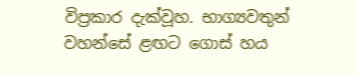විප්‍රකාර දැක්වූහ. භාග්‍යවතුන් වහන්සේ ළඟට ගොස් හය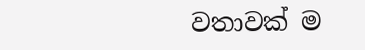වතාවක් ම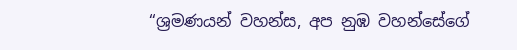“ශ්‍රමණයන් වහන්ස, අප නුඹ වහන්සේගේ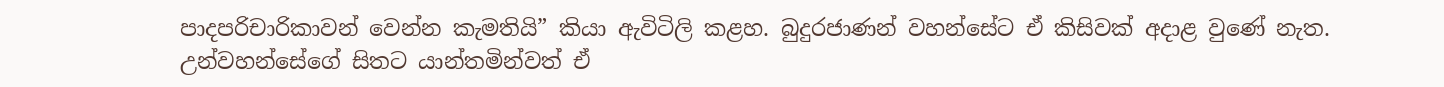පාදපරිචාරිකාවන් වෙන්න කැමතියි” කියා ඇවිටිලි කළහ. බුදුරජාණන් වහන්සේට ඒ කිසිවක් අදාළ වුණේ නැත. උන්වහන්සේගේ සිතට යාන්තමින්වත් ඒ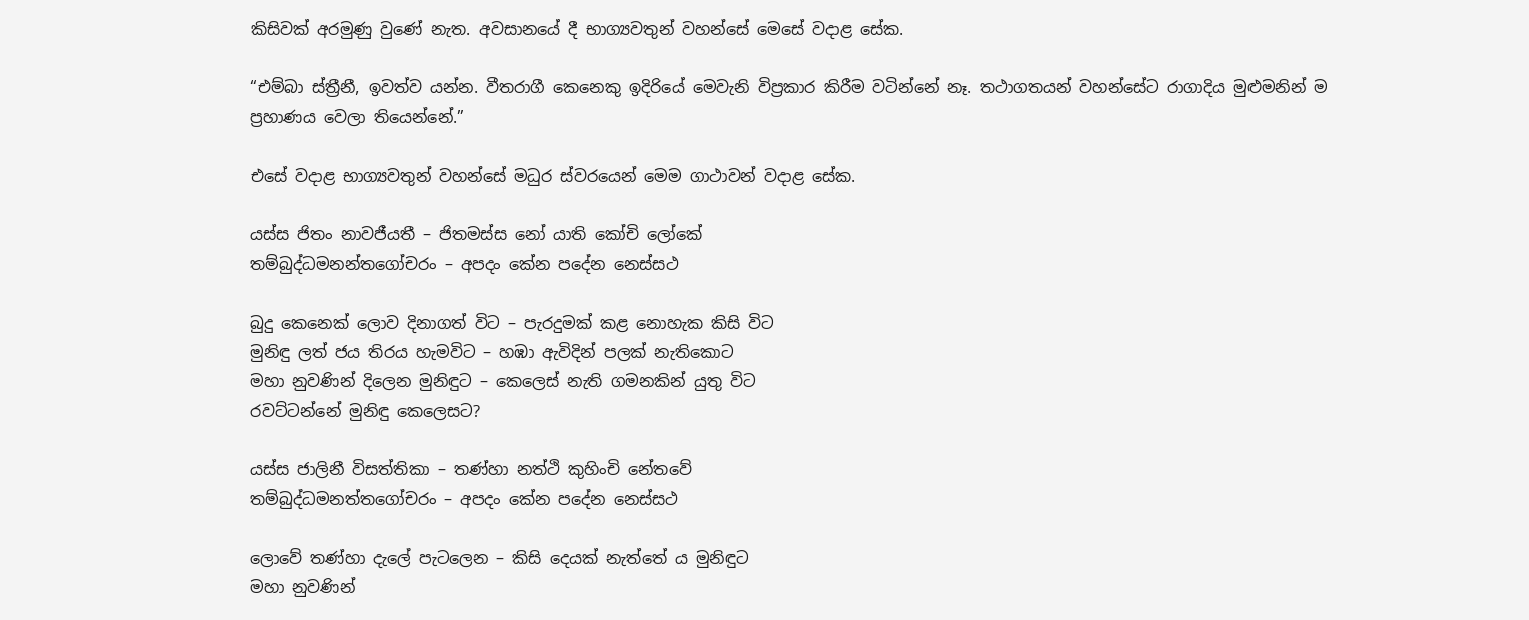කිසිවක් අරමුණු වුණේ නැත. අවසානයේ දී භාග්‍යවතුන් වහන්සේ මෙසේ වදාළ සේක.

“එම්බා ස්ත්‍රීනී, ඉවත්ව යන්න. වීතරාගී කෙනෙකු ඉදිරියේ මෙවැනි විප්‍රකාර කිරීම වටින්නේ නෑ. තථාගතයන් වහන්සේට රාගාදිය මුළුමනින් ම ප්‍රහාණය වෙලා තියෙන්නේ.”

එසේ වදාළ භාග්‍යවතුන් වහන්සේ මධුර ස්වරයෙන් මෙම ගාථාවන් වදාළ සේක.

යස්ස ජිතං නාවජීයතී – ජිතමස්ස නෝ යාති කෝචි ලෝකේ
තම්බුද්ධමනන්තගෝචරං – අපදං කේන පදේන නෙස්සථ

බුදු කෙනෙක් ලොව දිනාගත් විට – පැරදුමක් කළ නොහැක කිසි විට
මුනිඳු ලත් ජය තිරය හැමවිට – හඹා ඇවිදින් පලක් නැතිකොට
මහා නුවණින් දිලෙන මුනිඳුට – කෙලෙස් නැති ගමනකින් යුතු විට
රවට්ටන්නේ මුනිඳු කෙලෙසට?

යස්ස ජාලිනී විසත්තිකා – තණ්හා නත්ථි කුහිංචි නේතවේ
තම්බුද්ධමනත්තගෝචරං – අපදං කේන පදේන නෙස්සථ

ලොවේ තණ්හා දැලේ පැටලෙන – කිසි දෙයක් නැත්තේ ය මුනිඳුට
මහා නුවණින්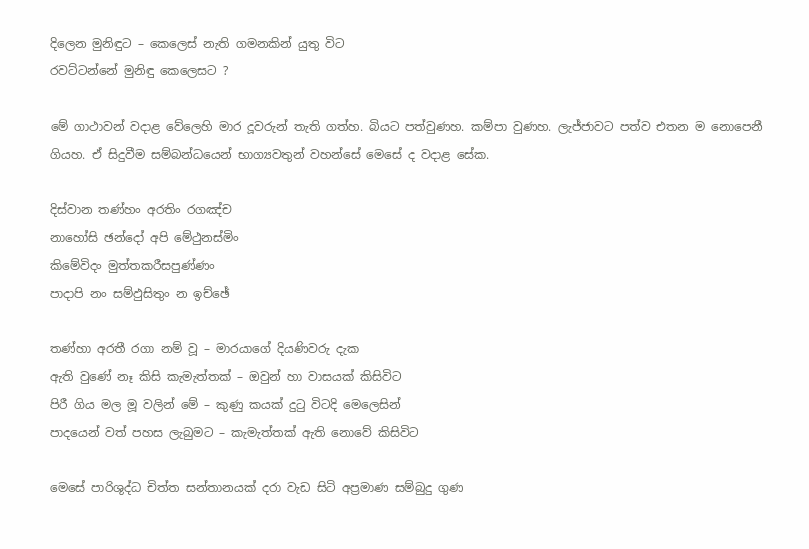දිලෙන මුනිඳුට – කෙලෙස් නැති ගමනකින් යුතු විට
රවට්ටන්නේ මුනිඳු කෙලෙසට ?

මේ ගාථාවන් වදාළ වේලෙහි මාර දූවරුන් තැති ගත්හ. බියට පත්වුණහ. කම්පා වුණහ. ලැජ්ජාවට පත්ව එතන ම නොපෙනී ගියහ. ඒ සිදුවීම සම්බන්ධයෙන් භාග්‍යවතුන් වහන්සේ මෙසේ ද වදාළ සේක.

දිස්වාන තණ්හං අරතිං රගඤ්ච
නාහෝසි ඡන්දෝ අපි මේථුනස්මිං
කිමේවිදං මුත්තකරීසපුණ්ණං
පාදාපි නං සම්ඵුසිතුං න ඉච්ඡේ

තණ්හා අරතී රගා නම් වූ – මාරයාගේ දියණිවරු දැක
ඇති වුණේ නෑ කිසි කැමැත්තක් – ඔවුන් හා වාසයක් කිසිවිට
පිරී ගිය මල මූ වලින් මේ – කුණු කයක් දුටු විටදි මෙලෙසින්
පාදයෙන් වත් පහස ලැබුමට – කැමැත්තක් ඇති නොවේ කිසිවිට

මෙසේ පාරිශුද්ධ චිත්ත සන්තානයක් දරා වැඩ සිටි අප්‍රමාණ සම්බුදු ගුණ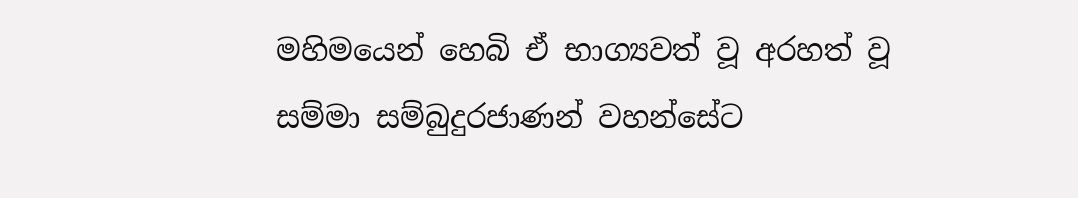මහිමයෙන් හෙබි ඒ භාග්‍යවත් වූ අරහත් වූ සම්මා සම්බුදුරජාණන් වහන්සේට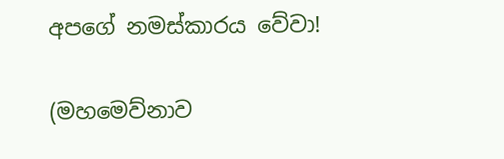අපගේ නමස්කාරය වේවා!

(මහමෙව්නාව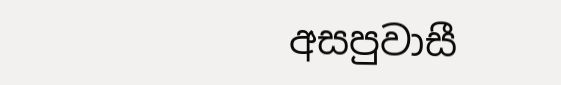අසපුවාසී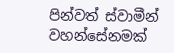පින්වත් ස්වාමීන් වහන්සේනමක්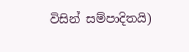විසින් සම්පාදිතයි)